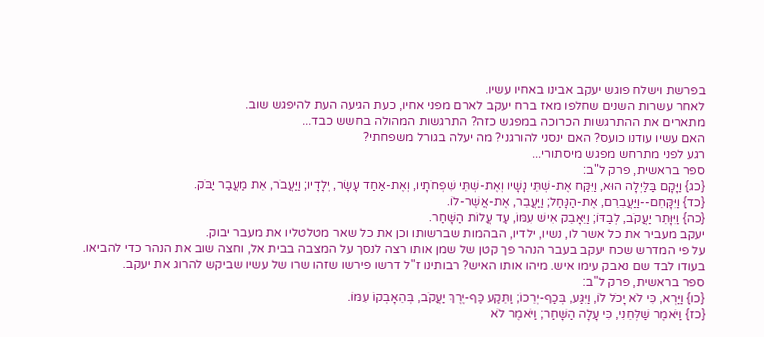בפרשת וישלח פוגש יעקב אבינו באחיו עשיו.
לאחר עשרות השנים שחלפו מאז ברח יעקב לארם מפני אחיו, כעת הגיעה העת להיפגש שוב.
מתארים את ההתרגשות הכרוכה במפגש כזה? התרגשות המהולה בחשש כבד...
האם עשיו עודנו כועס? האם ינסני להורגני? מה יעלה בגורל משפחתי?
רגע לפני מתרחש מפגש מיסתורי...
ספר בראשית, פרק ל"ב:
{כג} וַיָּקָם בַּלַּיְלָה הוּא, וַיִּקַּח אֶת-שְׁתֵּי נָשָׁיו וְאֶת-שְׁתֵּי שִׁפְחֹתָיו, וְאֶת-אַחַד עָשָׂר, יְלָדָיו; וַיַּעֲבֹר, אֵת מַעֲבַר יַבֹּק.
{כד} וַיִּקָּחֵם--וַיַּעֲבִרֵם, אֶת-הַנָּחַל; וַיַּעֲבֵר, אֶת-אֲשֶׁר-לוֹ.
{כה} וַיִּוָּתֵר יַעֲקֹב, לְבַדּוֹ; וַיֵּאָבֵק אִישׁ עִמּוֹ, עַד עֲלוֹת הַשָּׁחַר.
יעקב מעביר את כל אשר לו, נשיו, ילדיו, הבהמות שברשותו וכן את כל שאר מטלטליו את מעבר יבוק.
על פי המדרש שכח יעקב בעבר הנהר פך קטן של שמן אותו רצה לנסך על המצבה בבית אל, וחצה שוב את הנהר כדי להביאו.
בעודו לבד שם נאבק עימו איש. מיהו אותו האיש? רבותינו ז"ל דרשו פירשו שזהו שרו של עשיו שביקש להרוג את יעקב.
ספר בראשית, פרק ל"ב:
{כו} וַיַּרְא, כִּי לֹא יָכֹל לוֹ, וַיִּגַּע, בְּכַף-יְרֵכוֹ; וַתֵּקַע כַּף-יֶרֶךְ יַעֲקֹב, בְּהֵאָבְקוֹ עִמּוֹ.
{כז} וַיֹּאמֶר שַׁלְּחֵנִי, כִּי עָלָה הַשָּׁחַר; וַיֹּאמֶר לֹא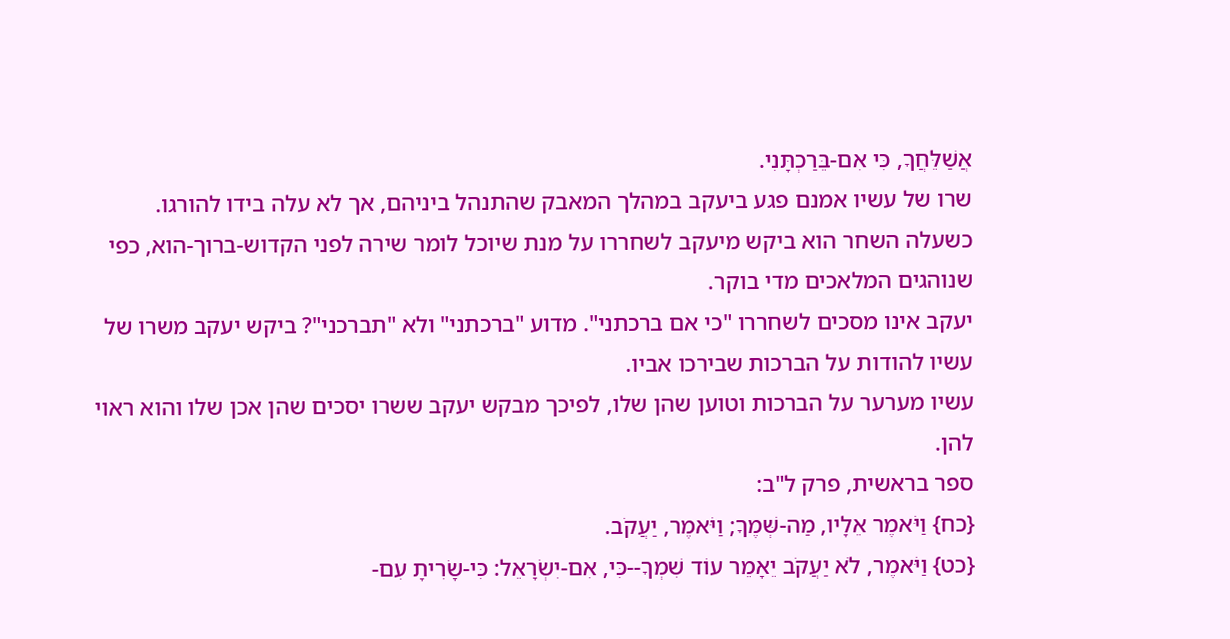אֲשַׁלֵּחֲךָ, כִּי אִם-בֵּרַכְתָּנִי.
שרו של עשיו אמנם פגע ביעקב במהלך המאבק שהתנהל ביניהם, אך לא עלה בידו להורגו.
כשעלה השחר הוא ביקש מיעקב לשחררו על מנת שיוכל לומר שירה לפני הקדוש-ברוך-הוא, כפי שנוהגים המלאכים מדי בוקר.
יעקב אינו מסכים לשחררו "כי אם ברכתני". מדוע "ברכתני" ולא "תברכני"? ביקש יעקב משרו של עשיו להודות על הברכות שבירכו אביו.
עשיו מערער על הברכות וטוען שהן שלו, לפיכך מבקש יעקב ששרו יסכים שהן אכן שלו והוא ראוי להן.
ספר בראשית, פרק ל"ב:
{כח} וַיֹּאמֶר אֵלָיו, מַה-שְּׁמֶךָ; וַיֹּאמֶר, יַעֲקֹב.
{כט} וַיֹּאמֶר, לֹא יַעֲקֹב יֵאָמֵר עוֹד שִׁמְךָ--כִּי, אִם-יִשְׂרָאֵל: כִּי-שָׂרִיתָ עִם-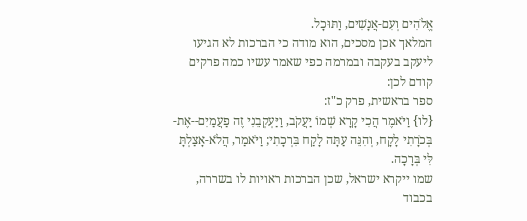אֱלֹהִים וְעִם-אֲנָשִׁים, וַתּוּכָל.
המלאך אכן מסכים, הוא מודה כי הברכות לא הגיעו ליעקב בעקבה ובמרמה כפי שאמר עשיו כמה פרקים קודם לכן:
ספר בראשית, פרק כ"ז:
{לו} וַיֹּאמֶר הֲכִי קָרָא שְׁמוֹ יַעֲקֹב, וַיַּעְקְבֵנִי זֶה פַעֲמַיִם--אֶת-בְּכֹרָתִי לָקָח, וְהִנֵּה עַתָּה לָקַח בִּרְכָתִי; וַיֹּאמַר, הֲלֹא-אָצַלְתָּ לִּי בְּרָכָה.
שמו ייקרא ישראל, שכן הברכות ראויות לו בשררה, בכבוד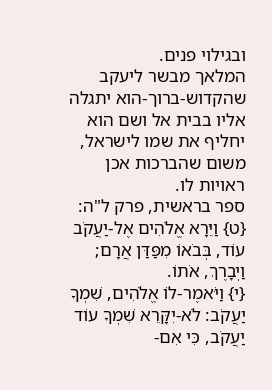ובגילוי פנים.
המלאך מבשר ליעקב שהקדוש-ברוך-הוא יתגלה אליו בבית אל ושם הוא יחליף את שמו לישראל, משום שהברכות אכן ראויות לו.
ספר בראשית, פרק ל"ה:
{ט} וַיֵּרָא אֱלֹהִים אֶל-יַעֲקֹב עוֹד, בְּבֹאוֹ מִפַּדַּן אֲרָם; וַיְבָרֶךְ, אֹתוֹ.
{י} וַיֹּאמֶר-לוֹ אֱלֹהִים, שִׁמְךָ יַעֲקֹב: לֹא-יִקָּרֵא שִׁמְךָ עוֹד יַעֲקֹב, כִּי אִם-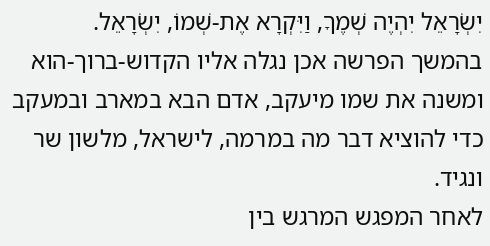יִשְׂרָאֵל יִהְיֶה שְׁמֶךָ, וַיִּקְרָא אֶת-שְׁמוֹ, יִשְׂרָאֵל.
בהמשך הפרשה אכן נגלה אליו הקדוש-ברוך-הוא ומשנה את שמו מיעקב, אדם הבא במארב ובמעקב כדי להוציא דבר מה במרמה, לישראל, מלשון שר ונגיד.
לאחר המפגש המרגש בין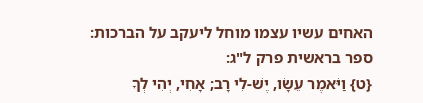האחים עשיו עצמו מוחל ליעקב על הברכות:
ספר בראשית פרק ל"ג:
{ט} וַיֹּאמֶר עֵשָׂו, יֶשׁ-לִי רָב; אָחִי, יְהִי לְךָ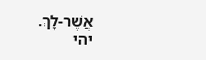אֲשֶׁר-לָךְ.
יהי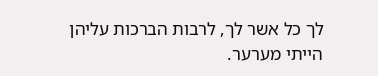לך כל אשר לך, לרבות הברכות עליהן הייתי מערער.